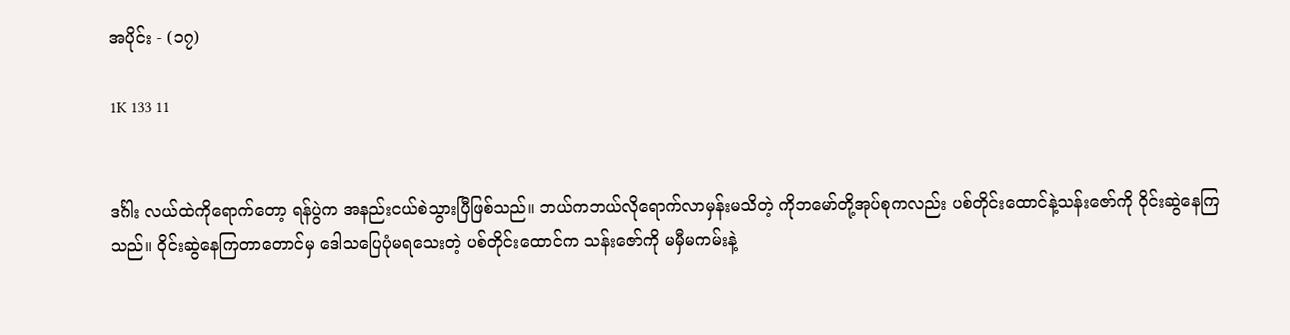အပိုင်း - (၁၇)

1K 133 11


ဒင်္ဂါး လယ်ထဲကိုရောက်‌တော့ ရန်ပွဲက အနည်းငယ်စဲသွားပြီဖြစ်သည်။ ဘယ်ကဘယ်လိုရောက်လာမှန်းမသိတဲ့ ကိုဘမော်တို့အုပ်စုကလည်း ပစ်တိုင်းထောင်နဲ့သန်းဇော်ကို ဝိုင်းဆွဲနေကြသည်။ ဝိုင်းဆွဲနေကြတာတောင်မှ ဒေါသ‌ပြေပုံမရသေးတဲ့ ပစ်တိုင်းထောင်က သန်းဇော်ကို မမှီမကမ်းနဲ့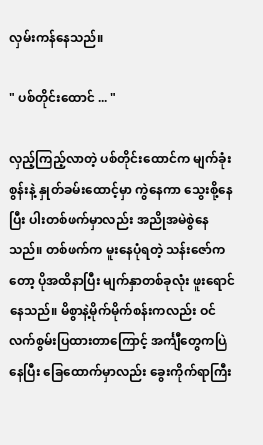လှမ်းကန်နေသည်။

" ပစ်တိုင်းထောင် ... "

လှည့်ကြည့်လာတဲ့ ပစ်တိုင်းထောင်က မျက်ခုံးစွန်းနဲ့ နှုတ်ခမ်းထောင့်မှာ ကွဲနေကာ သွေးစို့နေပြီး ပါးတစ်ဖက်မှာလည်း အညိုအမဲစွဲနေသည်။ တစ်ဖက်က မူးနေပုံရတဲ့ သန်းဇော်ကတော့ ပိုအထိနာပြီး မျက်နှာတစ်ခုလုံး ဖူးရောင်နေသည်။ မိစွာနဲ့မိုက်မိုက်စန်းကလည်း ဝင်လက်စွမ်းပြထားတာကြောင့် အင်္ကျီတွေကပြဲနေပြီး ခြေထောက်မှာလည်း ခွေးကိုက်ရာကြီး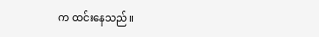က ထင်းနေသည်။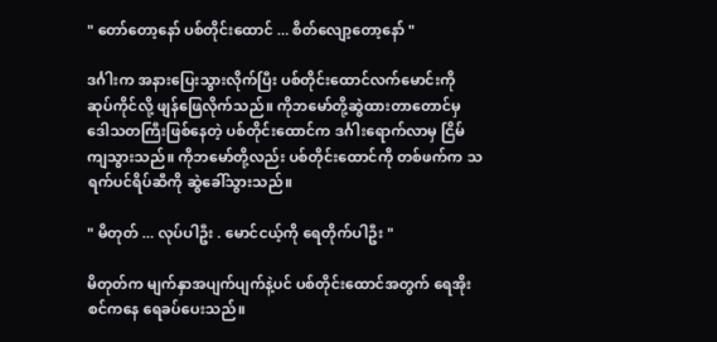" တော်တော့နော် ပစ်တိုင်းထောင် ... စိတ်လျော့တော့နော် "

ဒင်္ဂါးက အနားပြေးသွားလိုက်ပြီး ပစ်တိုင်းထောင်လက်မောင်းကို ဆုပ်ကိုင်လို့ ဖျန်ဖြေလိုက်သည်။ ကိုဘမော်တို့ဆွဲထားတာတောင်မှ ဒေါသတကြီးဖြစ်နေတဲ့ ပစ်တိုင်းထောင်က ဒင်္ဂါးရောက်လာမှ ငြိမ်ကျသွားသည်။ ကိုဘမော်တို့လည်း ပစ်တိုင်းထောင်ကို တစ်ဖက်က သရက်ပင်ရိပ်ဆီကို ဆွဲခေါ်သွားသည်။

" မိတုတ် ... လုပ်ပါဦး . မောင်ငယ့်ကို ရေတိုက်ပါဦး "

မိတုတ်က မျက်နှာအပျက်ပျက်နဲ့ပင် ပစ်တိုင်းထောင်အတွက် ရေအိုးစင်ကနေ ရေခပ်ပေးသည်။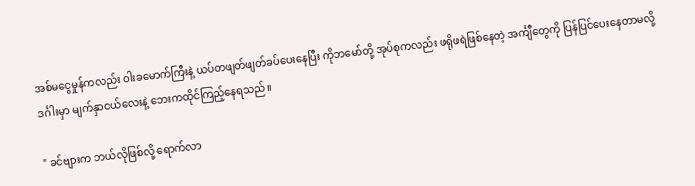အစ်မငွေမှုန်ကလည်း ဝါးခမောက်ကြီးနဲ့ ယပ်တဖျတ်ဖျတ်ခပ်ပေးနေပြီး ကိုဘမော်တို့ အုပ်စုကလည်း ဖရိုဖရဲဖြစ်နေတဲ့ အင်္ကျီတွေကို ပြန်‌ပြင်ပေးနေတာမလို့ ဒင်္ဂါးမှာ မျက်နှာငယ်လေးနဲ့ ဘေးကထိုင်ကြည့်နေရသည်။

" ခင်ဗျားက ဘယ်လိုဖြစ်လို့ ရောက်လာ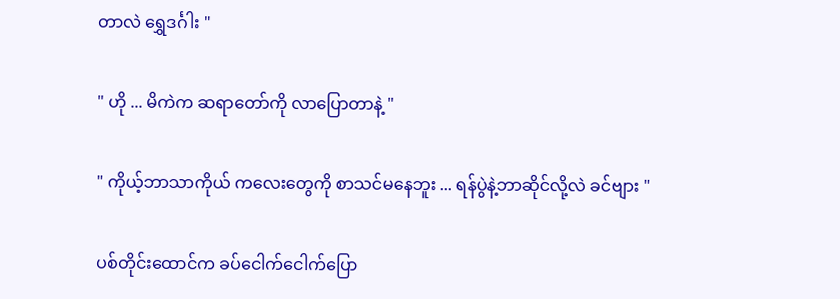တာလဲ ရွှေဒင်္ဂါး "

" ဟို ... မိကဲက ဆရာတော်ကို လာပြောတာနဲ့ "

" ကိုယ့်ဘာသာကိုယ် ကလေးတွေကို စာသင်မနေဘူး ... ရန်ပွဲနဲ့ဘာဆိုင်လို့လဲ ခင်ဗျား "

ပစ်တိုင်းထောင်က ခပ်ငေါက်ငေါက်ပြော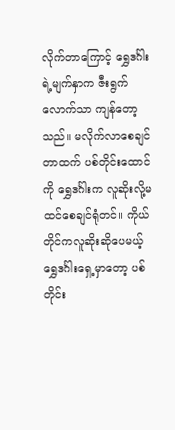လိုက်တာကြောင့် ရွှေဒင်္ဂါးရဲ့မျက်နှာက ဇီးရွက်လောက်သာ ကျန်တော့သည်။ မလိုက်လာစေချင်တာထက် ပစ်တိုင်းထောင်ကို ရွှေဒင်္ဂါးက လူဆိုးလို့မထင်စေချင်ရုံတင်။ ကိုယ်တိုင်ကလူဆိုးဆိုပေမယ့် ရွှေဒင်္ဂါးရှေ့မှာတော့ ပစ်တိုင်း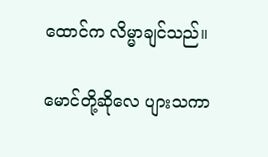ထောင်က လိမ္မာချင်သည်။

မောင်တို့ဆိုလေ ပျားသကာ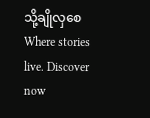သို့ချိုလှစေWhere stories live. Discover now